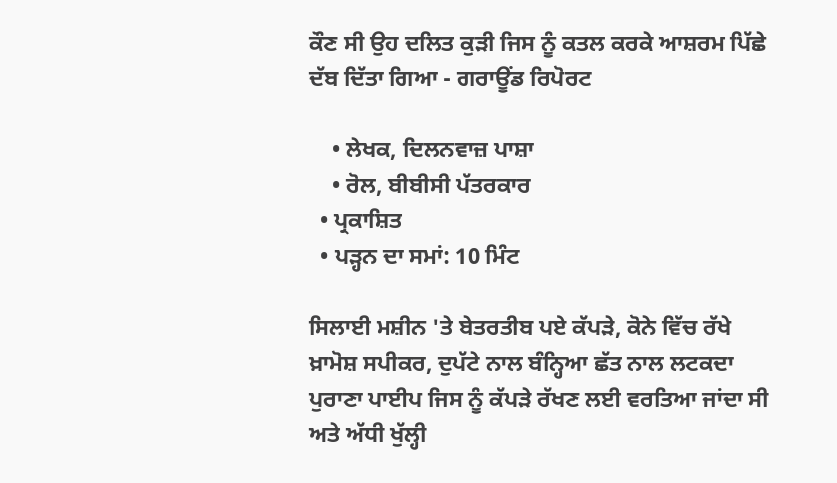ਕੌਣ ਸੀ ਉਹ ਦਲਿਤ ਕੁੜੀ ਜਿਸ ਨੂੰ ਕਤਲ ਕਰਕੇ ਆਸ਼ਰਮ ਪਿੱਛੇ ਦੱਬ ਦਿੱਤਾ ਗਿਆ - ਗਰਾਊਂਡ ਰਿਪੋਰਟ

    • ਲੇਖਕ, ਦਿਲਨਵਾਜ਼ ਪਾਸ਼ਾ
    • ਰੋਲ, ਬੀਬੀਸੀ ਪੱਤਰਕਾਰ
  • ਪ੍ਰਕਾਸ਼ਿਤ
  • ਪੜ੍ਹਨ ਦਾ ਸਮਾਂ: 10 ਮਿੰਟ

ਸਿਲਾਈ ਮਸ਼ੀਨ 'ਤੇ ਬੇਤਰਤੀਬ ਪਏ ਕੱਪੜੇ, ਕੋਨੇ ਵਿੱਚ ਰੱਖੇ ਖ਼ਾਮੋਸ਼ ਸਪੀਕਰ, ਦੁਪੱਟੇ ਨਾਲ ਬੰਨ੍ਹਿਆ ਛੱਤ ਨਾਲ ਲਟਕਦਾ ਪੁਰਾਣਾ ਪਾਈਪ ਜਿਸ ਨੂੰ ਕੱਪੜੇ ਰੱਖਣ ਲਈ ਵਰਤਿਆ ਜਾਂਦਾ ਸੀ ਅਤੇ ਅੱਧੀ ਖੁੱਲ੍ਹੀ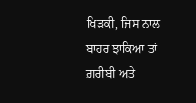ਖਿੜਕੀ, ਜਿਸ ਨਾਲ ਬਾਹਰ ਝਾਕਿਆ ਤਾਂ ਗ਼ਰੀਬੀ ਅਤੇ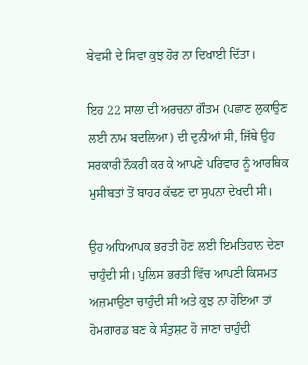ਬੇਵਸੀ ਦੇ ਸਿਵਾ ਕੁਝ ਹੋਰ ਨਾ ਦਿਖਾਈ ਦਿੱਤਾ।

ਇਹ 22 ਸਾਲਾ ਦੀ ਅਰਚਨਾ ਗੌਤਮ (ਪਛਾਣ ਲੁਕਾਉਣ ਲਈ ਨਾਮ ਬਦਲਿਆ) ਦੀ ਦੁਨੀਆਂ ਸੀ, ਜਿੱਥੇ ਉਹ ਸਰਕਾਰੀ ਨੌਕਰੀ ਕਰ ਕੇ ਆਪਣੇ ਪਰਿਵਾਰ ਨੂੰ ਆਰਥਿਕ ਮੁਸੀਬਤਾਂ ਤੋਂ ਬਾਹਰ ਕੱਢਣ ਦਾ ਸੁਪਨਾ ਦੇਖਦੀ ਸੀ।

ਉਹ ਅਧਿਆਪਕ ਭਰਤੀ ਹੋਣ ਲਈ ਇਮਤਿਹਾਨ ਦੇਣਾ ਚਾਹੁੰਦੀ ਸੀ। ਪੁਲਿਸ ਭਰਤੀ ਵਿੱਚ ਆਪਣੀ ਕਿਸਮਤ ਅਜ਼ਮਾਉਣਾ ਚਾਹੁੰਦੀ ਸੀ ਅਤੇ ਕੁਝ ਨਾ ਹੋਇਆ ਤਾਂ ਹੋਮਗਾਰਡ ਬਣ ਕੇ ਸੰਤੁਸ਼ਟ ਹੋ ਜਾਣਾ ਚਾਹੁੰਦੀ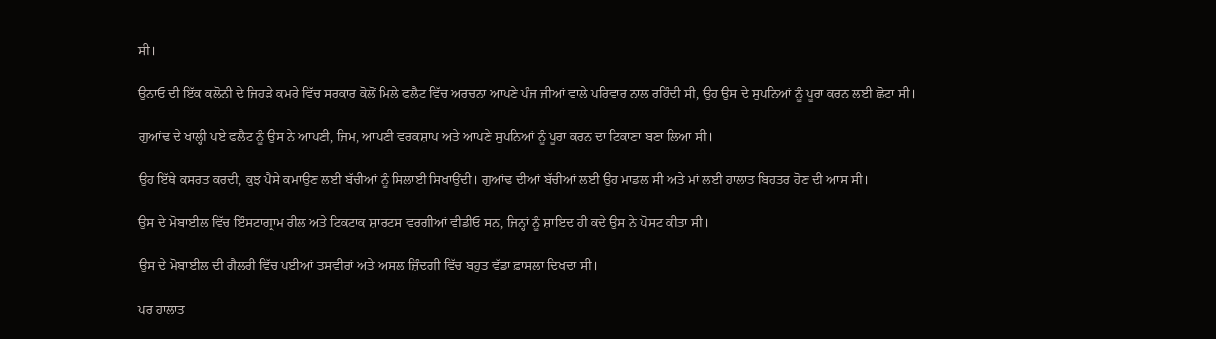ਸੀ।

ਉਨਾਓ ਦੀ ਇੱਕ ਕਲੋਨੀ ਦੇ ਜਿਹੜੇ ਕਮਰੇ ਵਿੱਚ ਸਰਕਾਰ ਕੋਲੋਂ ਮਿਲੇ ਫਲੈਟ ਵਿੱਚ ਅਰਚਨਾ ਆਪਣੇ ਪੰਜ ਜੀਆਂ ਵਾਲੇ ਪਰਿਵਾਰ ਨਾਲ ਰਹਿੰਦੀ ਸੀ, ਉਹ ਉਸ ਦੇ ਸੁਪਨਿਆਂ ਨੂੰ ਪੂਰਾ ਕਰਨ ਲਈ ਛੋਟਾ ਸੀ।

ਗੁਆਂਢ ਦੇ ਖਾਲ੍ਹੀ ਪਏ ਫਲੈਟ ਨੂੰ ਉਸ ਨੇ ਆਪਣੀ, ਜਿਮ, ਆਪਣੀ ਵਰਕਸ਼ਾਪ ਅਤੇ ਆਪਣੇ ਸੁਪਨਿਆਂ ਨੂੰ ਪੂਰਾ ਕਰਨ ਦਾ ਟਿਕਾਣਾ ਬਣਾ ਲਿਆ ਸੀ।

ਉਹ ਇੱਥੇ ਕਸਰਤ ਕਰਦੀ, ਕੁਝ ਪੈਸੇ ਕਮਾਉਣ ਲਈ ਬੱਚੀਆਂ ਨੂੰ ਸਿਲਾਈ ਸਿਖਾਉਂਦੀ। ਗੁਆਂਢ ਦੀਆਂ ਬੱਚੀਆਂ ਲਈ ਉਹ ਮਾਡਲ ਸੀ ਅਤੇ ਮਾਂ ਲਈ ਹਾਲਾਤ ਬਿਹਤਰ ਹੋਣ ਦੀ ਆਸ ਸੀ।

ਉਸ ਦੇ ਮੋਬਾਈਲ ਵਿੱਚ ਇੰਸਟਾਗ੍ਰਾਮ ਰੀਲ ਅਤੇ ਟਿਕਟਾਕ ਸ਼ਾਰਟਸ ਵਰਗੀਆਂ ਵੀਡੀਓ ਸਨ, ਜਿਨ੍ਹਾਂ ਨੂੰ ਸ਼ਾਇਦ ਹੀ ਕਦੇ ਉਸ ਨੇ ਪੋਸਟ ਕੀਤਾ ਸੀ।

ਉਸ ਦੇ ਮੋਬਾਈਲ ਦੀ ਗੈਲਰੀ ਵਿੱਚ ਪਈਆਂ ਤਸਵੀਰਾਂ ਅਤੇ ਅਸਲ ਜ਼ਿੰਦਗੀ ਵਿੱਚ ਬਹੁਤ ਵੱਡਾ ਫ਼ਾਸਲਾ ਦਿਖਦਾ ਸੀ।

ਪਰ ਹਾਲਾਤ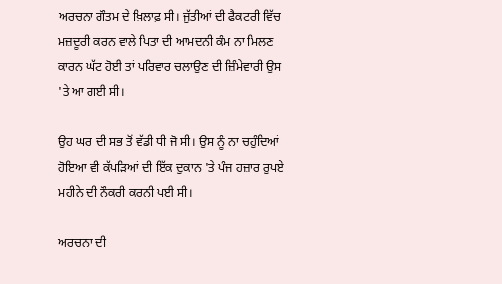ਅਰਚਨਾ ਗੌਤਮ ਦੇ ਖ਼ਿਲਾਫ਼ ਸੀ। ਜੁੱਤੀਆਂ ਦੀ ਫੈਕਟਰੀ ਵਿੱਚ ਮਜ਼ਦੂਰੀ ਕਰਨ ਵਾਲੇ ਪਿਤਾ ਦੀ ਆਮਦਨੀ ਕੰਮ ਨਾ ਮਿਲਣ ਕਾਰਨ ਘੱਟ ਹੋਈ ਤਾਂ ਪਰਿਵਾਰ ਚਲਾਉਣ ਦੀ ਜ਼ਿੰਮੇਵਾਰੀ ਉਸ 'ਤੇ ਆ ਗਈ ਸੀ।

ਉਹ ਘਰ ਦੀ ਸਭ ਤੋਂ ਵੱਡੀ ਧੀ ਜੋ ਸੀ। ਉਸ ਨੂੰ ਨਾ ਚਹੁੰਦਿਆਂ ਹੋਇਆ ਵੀ ਕੱਪੜਿਆਂ ਦੀ ਇੱਕ ਦੁਕਾਨ 'ਤੇ ਪੰਜ ਹਜ਼ਾਰ ਰੁਪਏ ਮਹੀਨੇ ਦੀ ਨੌਕਰੀ ਕਰਨੀ ਪਈ ਸੀ।

ਅਰਚਨਾ ਦੀ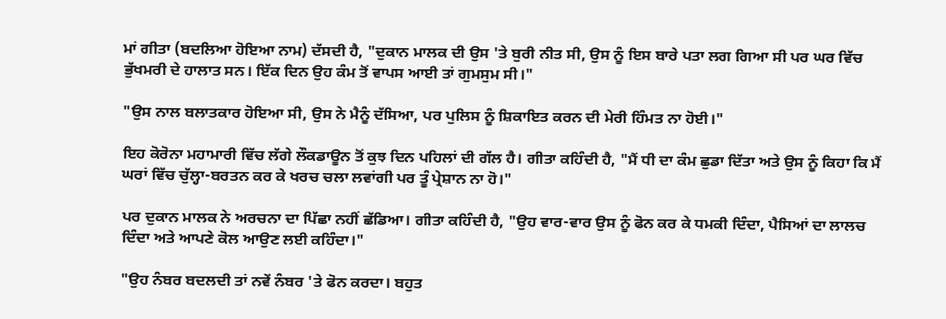ਮਾਂ ਗੀਤਾ (ਬਦਲਿਆ ਹੋਇਆ ਨਾਮ) ਦੱਸਦੀ ਹੈ, "ਦੁਕਾਨ ਮਾਲਕ ਦੀ ਉਸ 'ਤੇ ਬੁਰੀ ਨੀਤ ਸੀ, ਉਸ ਨੂੰ ਇਸ ਬਾਰੇ ਪਤਾ ਲਗ ਗਿਆ ਸੀ ਪਰ ਘਰ ਵਿੱਚ ਭੁੱਖਮਰੀ ਦੇ ਹਾਲਾਤ ਸਨ। ਇੱਕ ਦਿਨ ਉਹ ਕੰਮ ਤੋਂ ਵਾਪਸ ਆਈ ਤਾਂ ਗੁਮਸੁਮ ਸੀ।"

"ਉਸ ਨਾਲ ਬਲਾਤਕਾਰ ਹੋਇਆ ਸੀ, ਉਸ ਨੇ ਮੈਨੂੰ ਦੱਸਿਆ, ਪਰ ਪੁਲਿਸ ਨੂੰ ਸ਼ਿਕਾਇਤ ਕਰਨ ਦੀ ਮੇਰੀ ਹਿੰਮਤ ਨਾ ਹੋਈ।"

ਇਹ ਕੋਰੋਨਾ ਮਹਾਮਾਰੀ ਵਿੱਚ ਲੱਗੇ ਲੌਕਡਾਊਨ ਤੋਂ ਕੁਝ ਦਿਨ ਪਹਿਲਾਂ ਦੀ ਗੱਲ ਹੈ। ਗੀਤਾ ਕਹਿੰਦੀ ਹੈ, "ਮੈਂ ਧੀ ਦਾ ਕੰਮ ਛੁਡਾ ਦਿੱਤਾ ਅਤੇ ਉਸ ਨੂੰ ਕਿਹਾ ਕਿ ਮੈਂ ਘਰਾਂ ਵਿੱਚ ਚੁੱਲ੍ਹਾ-ਬਰਤਨ ਕਰ ਕੇ ਖਰਚ ਚਲਾ ਲਵਾਂਗੀ ਪਰ ਤੂੰ ਪ੍ਰੇਸ਼ਾਨ ਨਾ ਹੋ।"

ਪਰ ਦੁਕਾਨ ਮਾਲਕ ਨੇ ਅਰਚਨਾ ਦਾ ਪਿੱਛਾ ਨਹੀਂ ਛੱਡਿਆ। ਗੀਤਾ ਕਹਿੰਦੀ ਹੈ, "ਉਹ ਵਾਰ-ਵਾਰ ਉਸ ਨੂੰ ਫੋਨ ਕਰ ਕੇ ਧਮਕੀ ਦਿੰਦਾ, ਪੈਸਿਆਂ ਦਾ ਲਾਲਚ ਦਿੰਦਾ ਅਤੇ ਆਪਣੇ ਕੋਲ ਆਉਣ ਲਈ ਕਹਿੰਦਾ।"

"ਉਹ ਨੰਬਰ ਬਦਲਦੀ ਤਾਂ ਨਵੇਂ ਨੰਬਰ 'ਤੇ ਫੋਨ ਕਰਦਾ। ਬਹੁਤ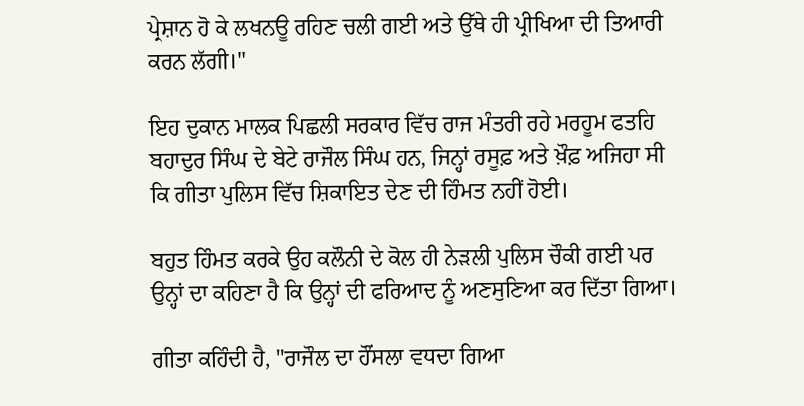ਪ੍ਰੇਸ਼ਾਨ ਹੋ ਕੇ ਲਖਨਊ ਰਹਿਣ ਚਲੀ ਗਈ ਅਤੇ ਉੱਥੇ ਹੀ ਪ੍ਰੀਖਿਆ ਦੀ ਤਿਆਰੀ ਕਰਨ ਲੱਗੀ।"

ਇਹ ਦੁਕਾਨ ਮਾਲਕ ਪਿਛਲੀ ਸਰਕਾਰ ਵਿੱਚ ਰਾਜ ਮੰਤਰੀ ਰਹੇ ਮਰਹੂਮ ਫਤਹਿ ਬਹਾਦੁਰ ਸਿੰਘ ਦੇ ਬੇਟੇ ਰਾਜੌਲ ਸਿੰਘ ਹਨ, ਜਿਨ੍ਹਾਂ ਰਸੂਫ਼ ਅਤੇ ਖ਼ੌਫ਼ ਅਜਿਹਾ ਸੀ ਕਿ ਗੀਤਾ ਪੁਲਿਸ ਵਿੱਚ ਸ਼ਿਕਾਇਤ ਦੇਣ ਦੀ ਹਿੰਮਤ ਨਹੀਂ ਹੋਈ।

ਬਹੁਤ ਹਿੰਮਤ ਕਰਕੇ ਉਹ ਕਲੌਨੀ ਦੇ ਕੋਲ ਹੀ ਨੇੜਲੀ ਪੁਲਿਸ ਚੌਕੀ ਗਈ ਪਰ ਉਨ੍ਹਾਂ ਦਾ ਕਹਿਣਾ ਹੈ ਕਿ ਉਨ੍ਹਾਂ ਦੀ ਫਰਿਆਦ ਨੂੰ ਅਣਸੁਣਿਆ ਕਰ ਦਿੱਤਾ ਗਿਆ।

ਗੀਤਾ ਕਹਿੰਦੀ ਹੈ, "ਰਾਜੌਲ ਦਾ ਹੌਂਸਲਾ ਵਧਦਾ ਗਿਆ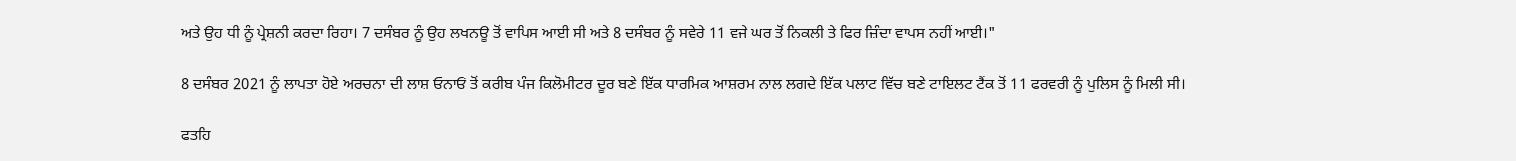ਅਤੇ ਉਹ ਧੀ ਨੂੰ ਪ੍ਰੇਸ਼ਨੀ ਕਰਦਾ ਰਿਹਾ। 7 ਦਸੰਬਰ ਨੂੰ ਉਹ ਲਖਨਊ ਤੋਂ ਵਾਪਿਸ ਆਈ ਸੀ ਅਤੇ 8 ਦਸੰਬਰ ਨੂੰ ਸਵੇਰੇ 11 ਵਜੇ ਘਰ ਤੋਂ ਨਿਕਲੀ ਤੇ ਫਿਰ ਜ਼ਿੰਦਾ ਵਾਪਸ ਨਹੀਂ ਆਈ।"

8 ਦਸੰਬਰ 2021 ਨੂੰ ਲਾਪਤਾ ਹੋਏ ਅਰਚਨਾ ਦੀ ਲਾਸ਼ ਓਨਾਓਂ ਤੋਂ ਕਰੀਬ ਪੰਜ ਕਿਲੋਮੀਟਰ ਦੂਰ ਬਣੇ ਇੱਕ ਧਾਰਮਿਕ ਆਸ਼ਰਮ ਨਾਲ ਲਗਦੇ ਇੱਕ ਪਲਾਟ ਵਿੱਚ ਬਣੇ ਟਾਇਲਟ ਟੈਂਕ ਤੋਂ 11 ਫਰਵਰੀ ਨੂੰ ਪੁਲਿਸ ਨੂੰ ਮਿਲੀ ਸੀ।

ਫਤਹਿ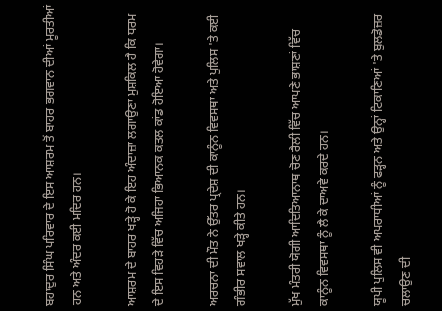ਬਹਾਦੁਰ ਸਿੰਘ ਪਰਿਵਾਰ ਦੇ ਇਸ ਆਸ਼ਰਮ ਤੋਂ ਬਾਹਰ ਭਗਵਾਨ ਦੀਆਂ ਮੂਰਤੀਆਂ ਹਨ ਅਤੇ ਅੰਦਰ ਕਈ ਮਦਿਰ ਹਨ।

ਆਸ਼ਰਮ ਦੇ ਬਾਹਰ ਖੜ੍ਹੇ ਹੋ ਕੇ ਇਹ ਅੰਦਾਜ਼ਾ ਲਗਾਉਣਾ ਮੁਸ਼ਕਿਲ ਹੈ ਕਿ ਧਰਮ ਦੇ ਇਸ ਵਿਹੜੇ ਵਿੱਚ ਅਜਿਹਾ ਭਿਆਨਕ ਕਤਲ ਕਾਂਡ ਹੋਇਆ ਹੋਵੇਗਾ।

ਅਰਚਨਾ ਦੀ ਮੌਤ ਨੇ ਉੱਤਰ ਪ੍ਰਦੇਸ਼ ਦੀ ਕਾਨੂੰਨ ਵਿਵਸਥਾ ਅਤੇ ਪੁਲਿਸ 'ਤੇ ਕਈ ਗੰਭੀਰ ਸਵਾਲ ਖੜ੍ਹੇ ਕੀਤੇ ਹਨ।

ਮੁੱਖ ਮੰਤਰੀ ਯੋਗੀ ਆਦਿਤਿਆਨਾਥ ਚੋਣ ਰੈਲੀ ਵਿੱਚ ਆਪਣੇ ਭਾਸ਼ਣਾਂ ਵਿੱਚ ਕਾਨੂੰਨ ਵਿਵਸਥਾ ਨੂੰ ਲੈ ਕੇ ਦਾਅਵੇ ਕਰਦੇ ਹਨ।

ਯੂਪੀ ਪੁਲਿਸ ਵੀ ਅਪਰਾਧੀਆਂ ਨੂੰ ਫੜ੍ਹਨ ਅਤੇ ਉਨ੍ਹਾਂ ਟਿਕਾਣਿਆਂ 'ਤੇ ਬੁਲਡੋਜ਼ਰ ਚਲਾਉਣ ਦੀ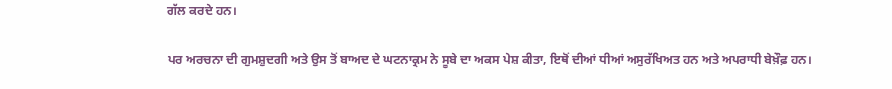ਗੱਲ ਕਰਦੇ ਹਨ।

ਪਰ ਅਰਚਨਾ ਦੀ ਗੁਮਸ਼ੁਦਗੀ ਅਤੇ ਉਸ ਤੋਂ ਬਾਅਦ ਦੇ ਘਟਨਾਕ੍ਰਮ ਨੇ ਸੂਬੇ ਦਾ ਅਕਸ ਪੇਸ਼ ਕੀਤਾ, ਇਥੋਂ ਦੀਆਂ ਧੀਆਂ ਅਸੁਰੱਖਿਅਤ ਹਨ ਅਤੇ ਅਪਰਾਧੀ ਬੇਖ਼ੌਫ਼ ਹਨ।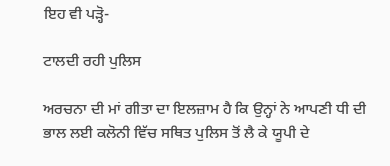ਇਹ ਵੀ ਪੜ੍ਹੋ-

ਟਾਲਦੀ ਰਹੀ ਪੁਲਿਸ

ਅਰਚਨਾ ਦੀ ਮਾਂ ਗੀਤਾ ਦਾ ਇਲਜ਼ਾਮ ਹੈ ਕਿ ਉਨ੍ਹਾਂ ਨੇ ਆਪਣੀ ਧੀ ਦੀ ਭਾਲ ਲਈ ਕਲੋਨੀ ਵਿੱਚ ਸਥਿਤ ਪੁਲਿਸ ਤੋਂ ਲੈ ਕੇ ਯੂਪੀ ਦੇ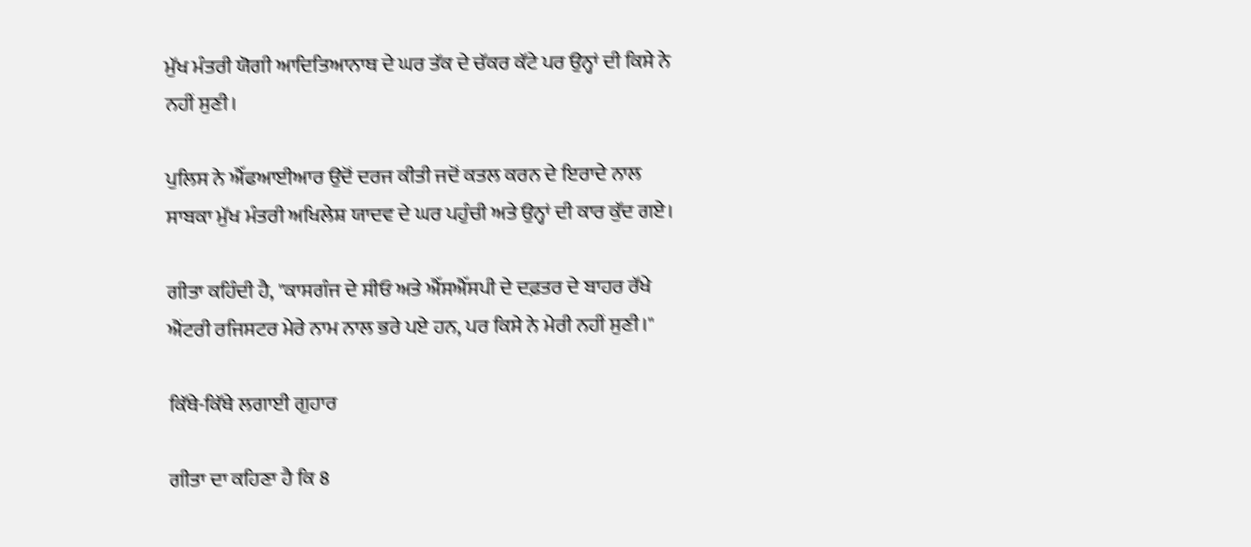ਮੁੱਖ ਮੰਤਰੀ ਯੋਗੀ ਆਦਿਤਿਆਨਾਥ ਦੇ ਘਰ ਤੱਕ ਦੇ ਚੱਕਰ ਕੱਟੇ ਪਰ ਉਨ੍ਹਾਂ ਦੀ ਕਿਸੇ ਨੇ ਨਹੀਂ ਸੁਣੀ।

ਪੁਲਿਸ ਨੇ ਐੱਫਆਈਆਰ ਉਦੋਂ ਦਰਜ ਕੀਤੀ ਜਦੋਂ ਕਤਲ ਕਰਨ ਦੇ ਇਰਾਦੇ ਨਾਲ ਸਾਬਕਾ ਮੁੱਖ ਮੰਤਰੀ ਅਖਿਲੇਸ਼ ਯਾਦਵ ਦੇ ਘਰ ਪਹੁੰਚੀ ਅਤੇ ਉਨ੍ਹਾਂ ਦੀ ਕਾਰ ਕੁੱਦ ਗਏ।

ਗੀਤਾ ਕਹਿੰਦੀ ਹੈ, "ਕਾਸਗੰਜ ਦੇ ਸੀਓ ਅਤੇ ਐੱਸਐੱਸਪੀ ਦੇ ਦਫ਼ਤਰ ਦੇ ਬਾਹਰ ਰੱਖੇ ਐਂਟਰੀ ਰਜਿਸਟਰ ਮੇਰੇ ਨਾਮ ਨਾਲ ਭਰੇ ਪਏ ਹਨ, ਪਰ ਕਿਸੇ ਨੇ ਮੇਰੀ ਨਹੀਂ ਸੁਣੀ।"

ਕਿੱਥੇ-ਕਿੱਥੇ ਲਗਾਈ ਗੁਹਾਰ

ਗੀਤਾ ਦਾ ਕਹਿਣਾ ਹੈ ਕਿ 8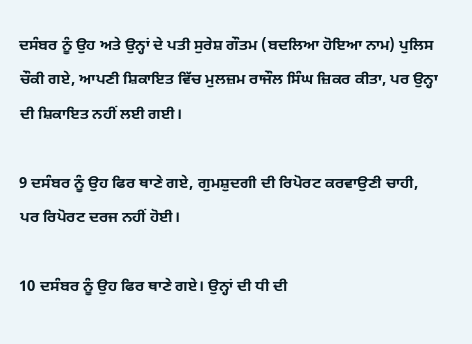ਦਸੰਬਰ ਨੂੰ ਉਹ ਅਤੇ ਉਨ੍ਹਾਂ ਦੇ ਪਤੀ ਸੁਰੇਸ਼ ਗੌਤਮ (ਬਦਲਿਆ ਹੋਇਆ ਨਾਮ) ਪੁਲਿਸ ਚੌਕੀ ਗਏ, ਆਪਣੀ ਸ਼ਿਕਾਇਤ ਵਿੱਚ ਮੁਲਜ਼ਮ ਰਾਜੌਲ ਸਿੰਘ ਜ਼ਿਕਰ ਕੀਤਾ, ਪਰ ਉਨ੍ਹਾ ਦੀ ਸ਼ਿਕਾਇਤ ਨਹੀਂ ਲਈ ਗਈ।

9 ਦਸੰਬਰ ਨੂੰ ਉਹ ਫਿਰ ਥਾਣੇ ਗਏ, ਗੁਮਸ਼ੁਦਗੀ ਦੀ ਰਿਪੋਰਟ ਕਰਵਾਉਣੀ ਚਾਹੀ, ਪਰ ਰਿਪੋਰਟ ਦਰਜ ਨਹੀਂ ਹੋਈ।

10 ਦਸੰਬਰ ਨੂੰ ਉਹ ਫਿਰ ਥਾਣੇ ਗਏ। ਉਨ੍ਹਾਂ ਦੀ ਧੀ ਦੀ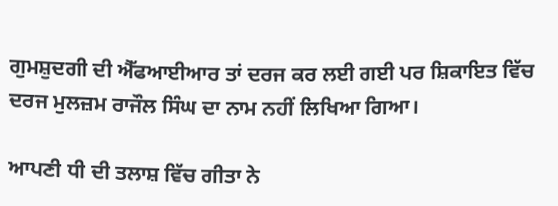ਗੁਮਸ਼ੁਦਗੀ ਦੀ ਐੱਫਆਈਆਰ ਤਾਂ ਦਰਜ ਕਰ ਲਈ ਗਈ ਪਰ ਸ਼ਿਕਾਇਤ ਵਿੱਚ ਦਰਜ ਮੁਲਜ਼ਮ ਰਾਜੌਲ ਸਿੰਘ ਦਾ ਨਾਮ ਨਹੀਂ ਲਿਖਿਆ ਗਿਆ।

ਆਪਣੀ ਧੀ ਦੀ ਤਲਾਸ਼ ਵਿੱਚ ਗੀਤਾ ਨੇ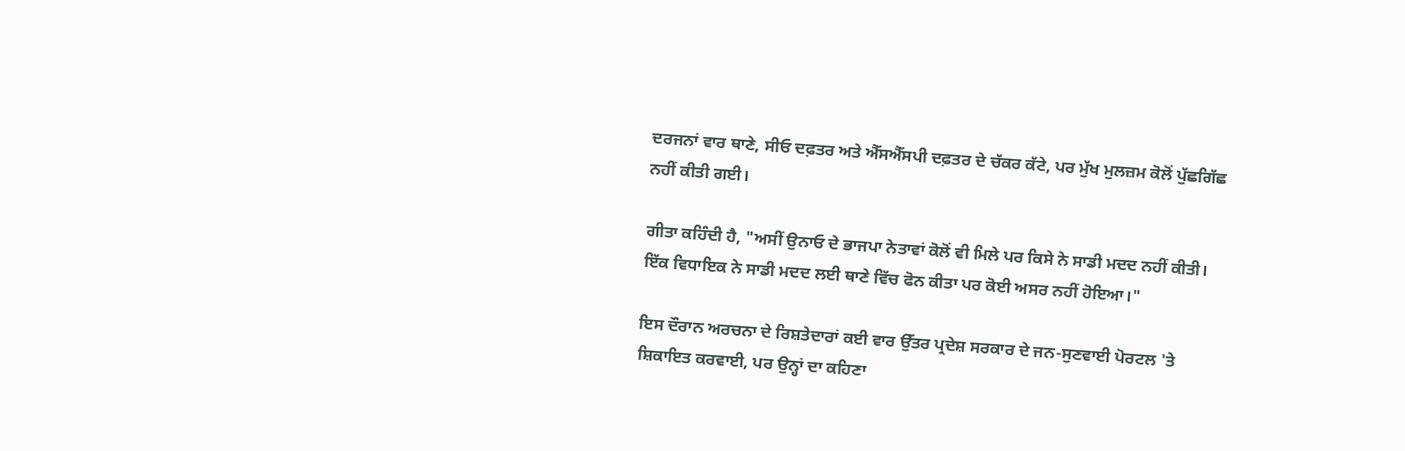ਦਰਜਨਾਂ ਵਾਰ ਥਾਣੇ, ਸੀਓ ਦਫ਼ਤਰ ਅਤੇ ਐੱਸਐੱਸਪੀ ਦਫ਼ਤਰ ਦੇ ਚੱਕਰ ਕੱਟੇ, ਪਰ ਮੁੱਖ ਮੁਲਜ਼ਮ ਕੋਲੋਂ ਪੁੱਛਗਿੱਛ ਨਹੀਂ ਕੀਤੀ ਗਈ।

ਗੀਤਾ ਕਹਿੰਦੀ ਹੈ, "ਅਸੀਂ ਉਨਾਓ ਦੇ ਭਾਜਪਾ ਨੇਤਾਵਾਂ ਕੋਲੋਂ ਵੀ ਮਿਲੇ ਪਰ ਕਿਸੇ ਨੇ ਸਾਡੀ ਮਦਦ ਨਹੀਂ ਕੀਤੀ। ਇੱਕ ਵਿਧਾਇਕ ਨੇ ਸਾਡੀ ਮਦਦ ਲਈ ਥਾਣੇ ਵਿੱਚ ਫੋਨ ਕੀਤਾ ਪਰ ਕੋਈ ਅਸਰ ਨਹੀਂ ਹੋਇਆ।"

ਇਸ ਦੌਰਾਨ ਅਰਚਨਾ ਦੇ ਰਿਸ਼ਤੇਦਾਰਾਂ ਕਈ ਵਾਰ ਉੱਤਰ ਪ੍ਰਦੇਸ਼ ਸਰਕਾਰ ਦੇ ਜਨ-ਸੁਣਵਾਈ ਪੋਰਟਲ 'ਤੇ ਸ਼ਿਕਾਇਤ ਕਰਵਾਈ, ਪਰ ਉਨ੍ਹਾਂ ਦਾ ਕਹਿਣਾ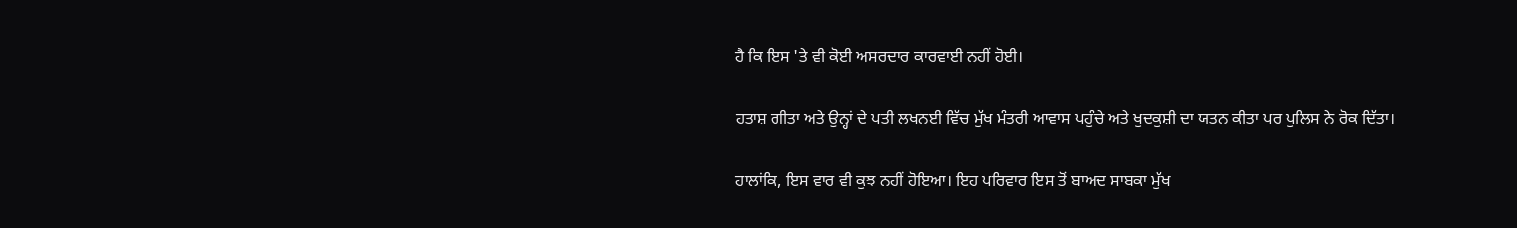ਹੈ ਕਿ ਇਸ 'ਤੇ ਵੀ ਕੋਈ ਅਸਰਦਾਰ ਕਾਰਵਾਈ ਨਹੀਂ ਹੋਈ।

ਹਤਾਸ਼ ਗੀਤਾ ਅਤੇ ਉਨ੍ਹਾਂ ਦੇ ਪਤੀ ਲਖਨਈ ਵਿੱਚ ਮੁੱਖ ਮੰਤਰੀ ਆਵਾਸ ਪਹੁੰਚੇ ਅਤੇ ਖੁਦਕੁਸ਼ੀ ਦਾ ਯਤਨ ਕੀਤਾ ਪਰ ਪੁਲਿਸ ਨੇ ਰੋਕ ਦਿੱਤਾ।

ਹਾਲਾਂਕਿ, ਇਸ ਵਾਰ ਵੀ ਕੁਝ ਨਹੀਂ ਹੋਇਆ। ਇਹ ਪਰਿਵਾਰ ਇਸ ਤੋਂ ਬਾਅਦ ਸਾਬਕਾ ਮੁੱਖ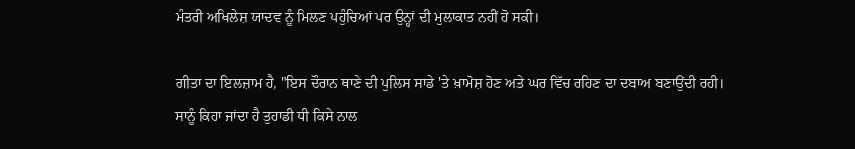ਮੰਤਰੀ ਅਖਿਲੇਸ਼ ਯਾਦਵ ਨੂੰ ਮਿਲਣ ਪਹੁੰਚਿਆਂ ਪਰ ਉਨ੍ਹਾਂ ਦੀ ਮੁਲਾਕਾਤ ਨਹੀਂ ਹੋ ਸਕੀ।

ਗੀਤਾ ਦਾ ਇਲਜ਼ਾਮ ਹੈ, "ਇਸ ਦੌਰਾਨ ਥਾਣੇ ਦੀ ਪੁਲਿਸ ਸਾਡੇ 'ਤੇ ਖ਼ਾਮੋਸ਼ ਹੋਣ ਅਤੇ ਘਰ ਵਿੱਚ ਰਹਿਣ ਦਾ ਦਬਾਅ ਬਣਾਉਂਦੀ ਰਹੀ। ਸਾਨੂੰ ਕਿਹਾ ਜਾਂਦਾ ਹੈ ਤੁਹਾਡੀ ਧੀ ਕਿਸੇ ਨਾਲ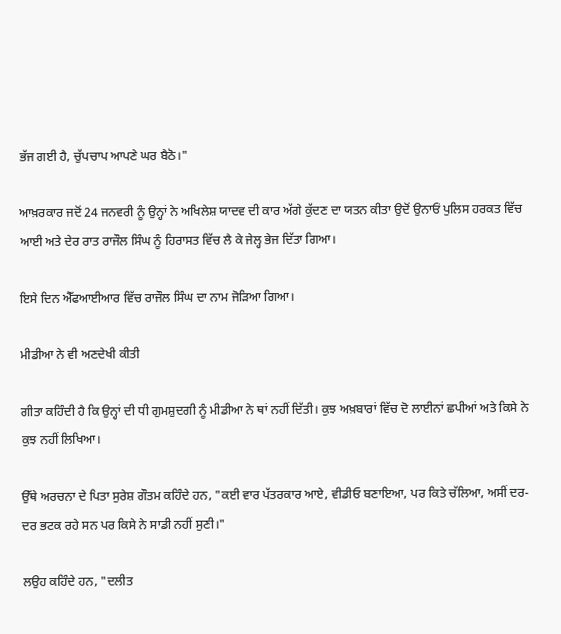ਭੱਜ ਗਈ ਹੈ, ਚੁੱਪਚਾਪ ਆਪਣੇ ਘਰ ਬੈਠੋ।"

ਆਖ਼ਰਕਾਰ ਜਦੋਂ 24 ਜਨਵਰੀ ਨੂੰ ਉਨ੍ਹਾਂ ਨੇ ਅਖਿਲੇਸ਼ ਯਾਦਵ ਦੀ ਕਾਰ ਅੱਗੇ ਕੁੱਦਣ ਦਾ ਯਤਨ ਕੀਤਾ ਉਦੋਂ ਉਨਾਓਂ ਪੁਲਿਸ ਹਰਕਤ ਵਿੱਚ ਆਈ ਅਤੇ ਦੇਰ ਰਾਤ ਰਾਜੌਲ ਸਿੰਘ ਨੂੰ ਹਿਰਾਸਤ ਵਿੱਚ ਲੈ ਕੇ ਜੇਲ੍ਹ ਭੇਜ ਦਿੱਤਾ ਗਿਆ।

ਇਸੇ ਦਿਨ ਐੱਫਆਈਆਰ ਵਿੱਚ ਰਾਜੌਲ ਸਿੰਘ ਦਾ ਨਾਮ ਜੋੜਿਆ ਗਿਆ।

ਮੀਡੀਆ ਨੇ ਵੀ ਅਣਦੇਖੀ ਕੀਤੀ

ਗੀਤਾ ਕਹਿੰਦੀ ਹੈ ਕਿ ਉਨ੍ਹਾਂ ਦੀ ਧੀ ਗੁਮਸ਼ੁਦਗੀ ਨੂੰ ਮੀਡੀਆ ਨੇ ਥਾਂ ਨਹੀਂ ਦਿੱਤੀ। ਕੁਝ ਅਖ਼ਬਾਰਾਂ ਵਿੱਚ ਦੋ ਲਾਈਨਾਂ ਛਪੀਆਂ ਅਤੇ ਕਿਸੇ ਨੇ ਕੁਝ ਨਹੀਂ ਲਿਖਿਆ।

ਉੱਥੇ ਅਰਚਨਾ ਦੇ ਪਿਤਾ ਸੁਰੇਸ਼ ਗੌਤਮ ਕਹਿੰਦੇ ਹਨ, "ਕਈ ਵਾਰ ਪੱਤਰਕਾਰ ਆਏ, ਵੀਡੀਓ ਬਣਾਇਆ, ਪਰ ਕਿਤੇ ਚੱਲਿਆ, ਅਸੀਂ ਦਰ-ਦਰ ਭਟਕ ਰਹੇ ਸਨ ਪਰ ਕਿਸੇ ਨੇ ਸਾਡੀ ਨਹੀਂ ਸੁਣੀ।"

ਲਉਹ ਕਹਿੰਦੇ ਹਨ, "ਦਲੀਤ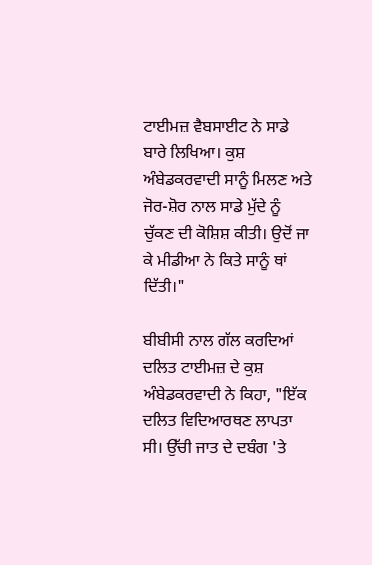ਟਾਈਮਜ਼ ਵੈਬਸਾਈਟ ਨੇ ਸਾਡੇ ਬਾਰੇ ਲਿਖਿਆ। ਕੁਸ਼ ਅੰਬੇਡਕਰਵਾਦੀ ਸਾਨੂੰ ਮਿਲਣ ਅਤੇ ਜੋਰ-ਸ਼ੋਰ ਨਾਲ ਸਾਡੇ ਮੁੱਦੇ ਨੂੰ ਚੁੱਕਣ ਦੀ ਕੋਸ਼ਿਸ਼ ਕੀਤੀ। ਉਦੋਂ ਜਾ ਕੇ ਮੀਡੀਆ ਨੇ ਕਿਤੇ ਸਾਨੂੰ ਥਾਂ ਦਿੱਤੀ।"

ਬੀਬੀਸੀ ਨਾਲ ਗੱਲ ਕਰਦਿਆਂ ਦਲਿਤ ਟਾਈਮਜ਼ ਦੇ ਕੁਸ਼ ਅੰਬੇਡਕਰਵਾਦੀ ਨੇ ਕਿਹਾ, "ਇੱਕ ਦਲਿਤ ਵਿਦਿਆਰਥਣ ਲਾਪਤਾ ਸੀ। ਉੱਚੀ ਜਾਤ ਦੇ ਦਬੰਗ 'ਤੇ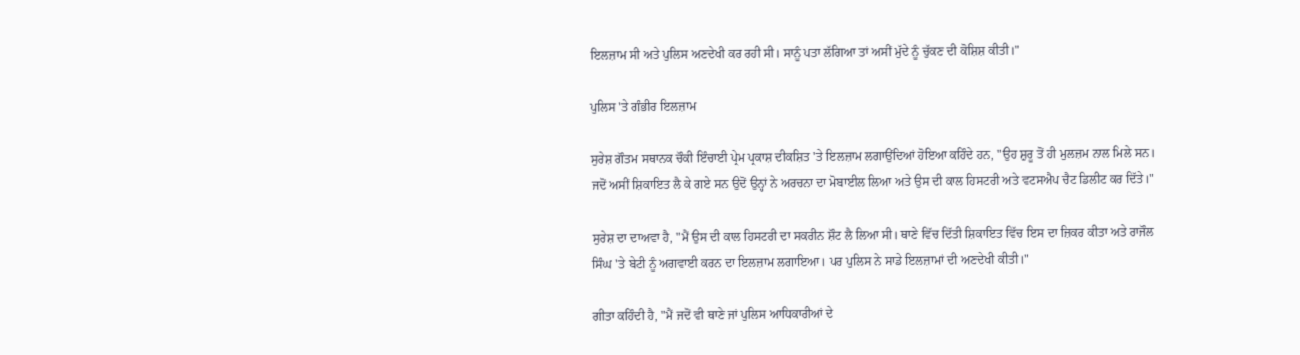ਇਲਜ਼ਾਮ ਸੀ ਅਤੇ ਪੁਲਿਸ ਅਣਦੇਖੀ ਕਰ ਰਹੀ ਸੀ। ਸਾਨੂੰ ਪਤਾ ਲੱਗਿਆ ਤਾਂ ਅਸੀਂ ਮੁੱਦੇ ਨੂੰ ਚੁੱਕਣ ਦੀ ਕੋਸ਼ਿਸ਼ ਕੀਤੀ।"

ਪੁਲਿਸ 'ਤੇ ਗੰਭੀਰ ਇਲਜ਼ਾਮ

ਸੁਰੇਸ਼ ਗੌਤਮ ਸਥਾਨਕ ਚੌਕੀ ਇੰਚਾਈ ਪ੍ਰੇਮ ਪ੍ਰਕਾਸ਼ ਦੀਕਸ਼ਿਤ 'ਤੇ ਇਲਜ਼ਾਮ ਲਗਾਉਂਦਿਆਂ ਹੋਇਆ ਕਹਿੰਦੇ ਹਨ, "ਉਹ ਸ਼ੁਰੂ ਤੋਂ ਹੀ ਮੁਲਜ਼ਮ ਨਾਲ ਮਿਲੇ ਸਨ। ਜਦੋਂ ਅਸੀਂ ਸ਼ਿਕਾਇਤ ਲੈ ਕੇ ਗਏ ਸਨ ਉਦੋਂ ਉਨ੍ਹਾਂ ਨੇ ਅਰਚਨਾ ਦਾ ਮੋਬਾਈਲ ਲਿਆ ਅਤੇ ਉਸ ਦੀ ਕਾਲ ਹਿਸਟਰੀ ਅਤੇ ਵਟਸਐਪ ਚੈਟ ਡਿਲੀਟ ਕਰ ਦਿੱਤੇ।"

ਸੁਰੇਸ਼ ਦਾ ਦਾਅਵਾ ਹੈ, "ਮੈਂ ਉਸ ਦੀ ਕਾਲ ਹਿਸਟਰੀ ਦਾ ਸਕਰੀਨ ਸ਼ੌਟ ਲੈ ਲਿਆ ਸੀ। ਥਾਣੇ ਵਿੱਚ ਦਿੱਤੀ ਸ਼ਿਕਾਇਤ ਵਿੱਚ ਇਸ ਦਾ ਜ਼ਿਕਰ ਕੀਤਾ ਅਤੇ ਰਾਜੌਲ ਸਿੰਘ 'ਤੇ ਬੇਟੀ ਨੂੰ ਅਗਵਾਈ ਕਰਨ ਦਾ ਇਲਜ਼ਾਮ ਲਗਾਇਆ। ਪਰ ਪੁਲਿਸ ਨੇ ਸਾਡੇ ਇਲਜ਼ਾਮਾਂ ਦੀ ਅਣਦੇਖੀ ਕੀਤੀ।"

ਗੀਤਾ ਕਹਿੰਦੀ ਹੈ, "ਮੈਂ ਜਦੋਂ ਵੀ ਥਾਣੇ ਜਾਂ ਪੁਲਿਸ ਆਧਿਕਾਰੀਆਂ ਦੇ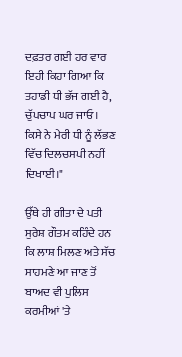ਦਫ਼ਤਰ ਗਈ ਹਰ ਵਾਰ ਇਹੀ ਕਿਹਾ ਗਿਆ ਕਿ ਤਹਾਡੀ ਧੀ ਭੱਜ ਗਈ ਹੈ, ਚੁੱਪਚਾਪ ਘਰ ਜਾਓ। ਕਿਸੇ ਨੇ ਮੇਰੀ ਧੀ ਨੂੰ ਲੱਭਣ ਵਿੱਚ ਦਿਲਚਸਪੀ ਨਹੀਂ ਦਿਖਾਈ।"

ਉੱਥੇ ਹੀ ਗੀਤਾ ਦੇ ਪਤੀ ਸੁਰੇਸ਼ ਗੌਤਮ ਕਹਿੰਦੇ ਹਨ ਕਿ ਲਾਸ਼ ਮਿਲਣ ਅਤੇ ਸੱਚ ਸਾਹਮਣੇ ਆ ਜਾਣ ਤੋਂ ਬਾਅਦ ਵੀ ਪੁਲਿਸ ਕਰਮੀਆਂ 'ਤੇ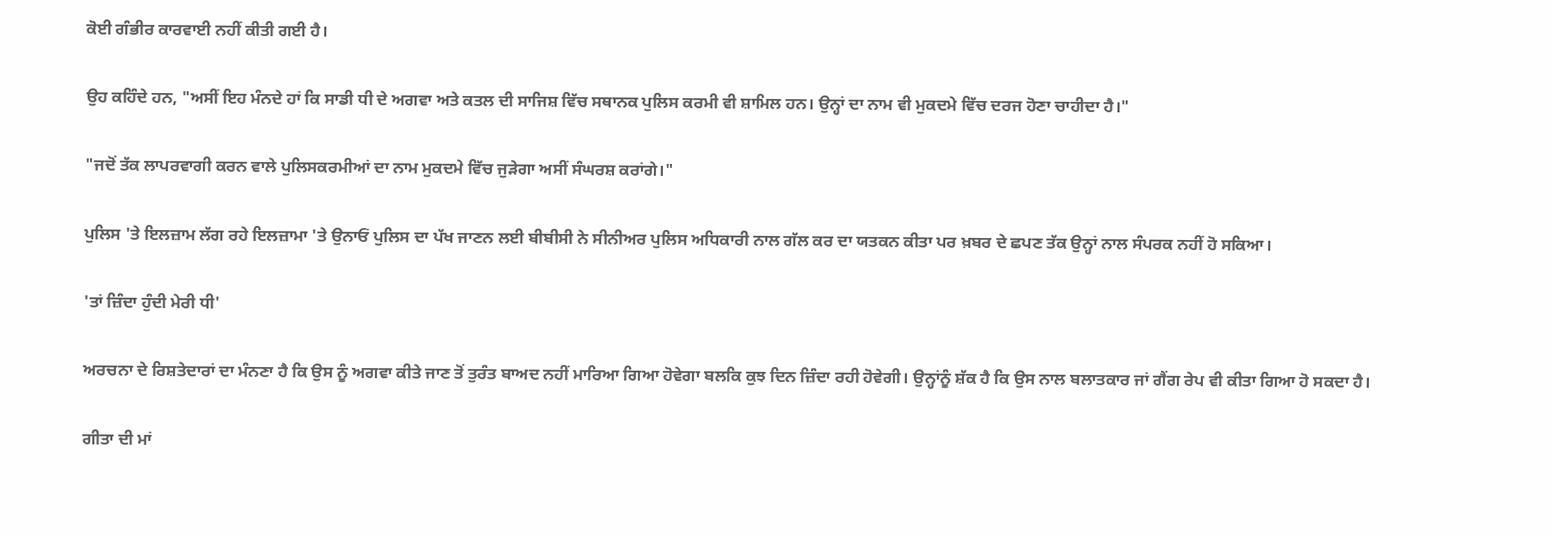ਕੋਈ ਗੰਭੀਰ ਕਾਰਵਾਈ ਨਹੀਂ ਕੀਤੀ ਗਈ ਹੈ।

ਉਹ ਕਹਿੰਦੇ ਹਨ, "ਅਸੀਂ ਇਹ ਮੰਨਦੇ ਹਾਂ ਕਿ ਸਾਡੀ ਧੀ ਦੇ ਅਗਵਾ ਅਤੇ ਕਤਲ ਦੀ ਸਾਜਿਸ਼ ਵਿੱਚ ਸਥਾਨਕ ਪੁਲਿਸ ਕਰਮੀ ਵੀ ਸ਼ਾਮਿਲ ਹਨ। ਉਨ੍ਹਾਂ ਦਾ ਨਾਮ ਵੀ ਮੁਕਦਮੇ ਵਿੱਚ ਦਰਜ ਹੋਣਾ ਚਾਹੀਦਾ ਹੈ।"

"ਜਦੋਂ ਤੱਕ ਲਾਪਰਵਾਗੀ ਕਰਨ ਵਾਲੇ ਪੁਲਿਸਕਰਮੀਆਂ ਦਾ ਨਾਮ ਮੁਕਦਮੇ ਵਿੱਚ ਜੁੜੇਗਾ ਅਸੀਂ ਸੰਘਰਸ਼ ਕਰਾਂਗੇ।"

ਪੁਲਿਸ 'ਤੇ ਇਲਜ਼ਾਮ ਲੱਗ ਰਹੇ ਇਲਜ਼ਾਮਾ 'ਤੇ ਉਨਾਓਂ ਪੁਲਿਸ ਦਾ ਪੱਖ ਜਾਣਨ ਲਈ ਬੀਬੀਸੀ ਨੇ ਸੀਨੀਅਰ ਪੁਲਿਸ ਅਧਿਕਾਰੀ ਨਾਲ ਗੱਲ ਕਰ ਦਾ ਯਤਕਨ ਕੀਤਾ ਪਰ ਖ਼ਬਰ ਦੇ ਛਪਣ ਤੱਕ ਉਨ੍ਹਾਂ ਨਾਲ ਸੰਪਰਕ ਨਹੀਂ ਹੋ ਸਕਿਆ।

'ਤਾਂ ਜ਼ਿੰਦਾ ਹੁੰਦੀ ਮੇਰੀ ਧੀ'

ਅਰਚਨਾ ਦੇ ਰਿਸ਼ਤੇਦਾਰਾਂ ਦਾ ਮੰਨਣਾ ਹੈ ਕਿ ਉਸ ਨੂੰ ਅਗਵਾ ਕੀਤੇ ਜਾਣ ਤੋਂ ਤੁਰੰਤ ਬਾਅਦ ਨਹੀਂ ਮਾਰਿਆ ਗਿਆ ਹੋਵੇਗਾ ਬਲਕਿ ਕੁਝ ਦਿਨ ਜ਼ਿੰਦਾ ਰਹੀ ਹੋਵੇਗੀ। ਉਨ੍ਹਾਂਨੂੰ ਸ਼ੱਕ ਹੈ ਕਿ ਉਸ ਨਾਲ ਬਲਾਤਕਾਰ ਜਾਂ ਗੈਂਗ ਰੇਪ ਵੀ ਕੀਤਾ ਗਿਆ ਹੋ ਸਕਦਾ ਹੈ।

ਗੀਤਾ ਦੀ ਮਾਂ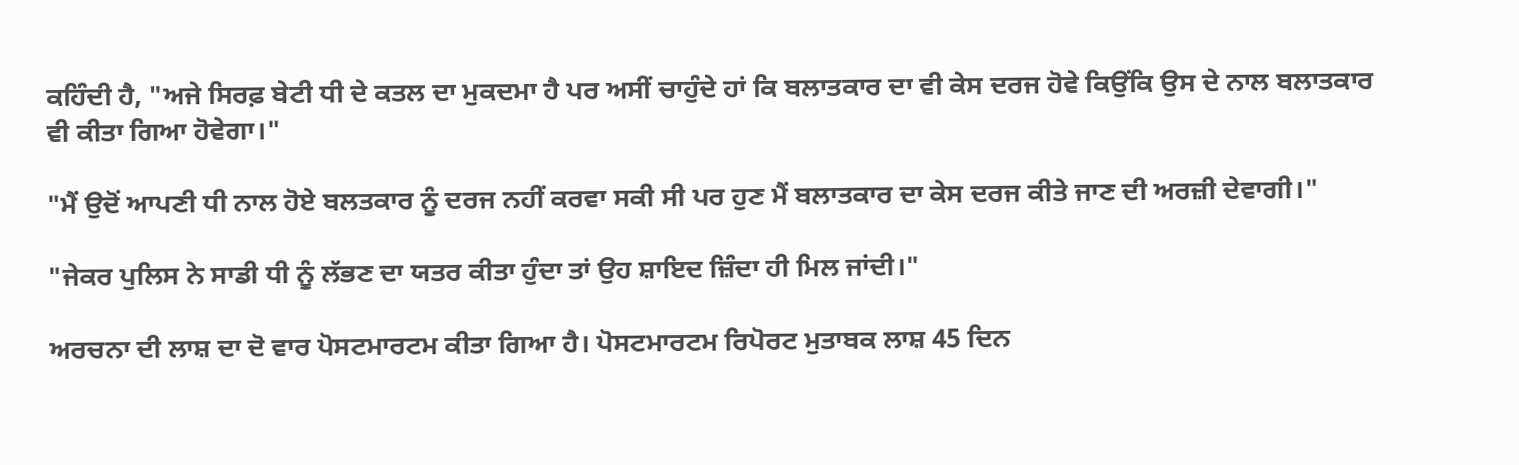ਕਹਿੰਦੀ ਹੈ, "ਅਜੇ ਸਿਰਫ਼ ਬੇਟੀ ਧੀ ਦੇ ਕਤਲ ਦਾ ਮੁਕਦਮਾ ਹੈ ਪਰ ਅਸੀਂ ਚਾਹੁੰਦੇ ਹਾਂ ਕਿ ਬਲਾਤਕਾਰ ਦਾ ਵੀ ਕੇਸ ਦਰਜ ਹੋਵੇ ਕਿਉਂਕਿ ਉਸ ਦੇ ਨਾਲ ਬਲਾਤਕਾਰ ਵੀ ਕੀਤਾ ਗਿਆ ਹੋਵੇਗਾ।"

"ਮੈਂ ਉਦੋਂ ਆਪਣੀ ਧੀ ਨਾਲ ਹੋਏ ਬਲਤਕਾਰ ਨੂੰ ਦਰਜ ਨਹੀਂ ਕਰਵਾ ਸਕੀ ਸੀ ਪਰ ਹੁਣ ਮੈਂ ਬਲਾਤਕਾਰ ਦਾ ਕੇਸ ਦਰਜ ਕੀਤੇ ਜਾਣ ਦੀ ਅਰਜ਼ੀ ਦੇਵਾਗੀ।"

"ਜੇਕਰ ਪੁਲਿਸ ਨੇ ਸਾਡੀ ਧੀ ਨੂੰ ਲੱਭਣ ਦਾ ਯਤਰ ਕੀਤਾ ਹੁੰਦਾ ਤਾਂ ਉਹ ਸ਼ਾਇਦ ਜ਼ਿੰਦਾ ਹੀ ਮਿਲ ਜਾਂਦੀ।"

ਅਰਚਨਾ ਦੀ ਲਾਸ਼ ਦਾ ਦੋ ਵਾਰ ਪੋਸਟਮਾਰਟਮ ਕੀਤਾ ਗਿਆ ਹੈ। ਪੋਸਟਮਾਰਟਮ ਰਿਪੋਰਟ ਮੁਤਾਬਕ ਲਾਸ਼ 45 ਦਿਨ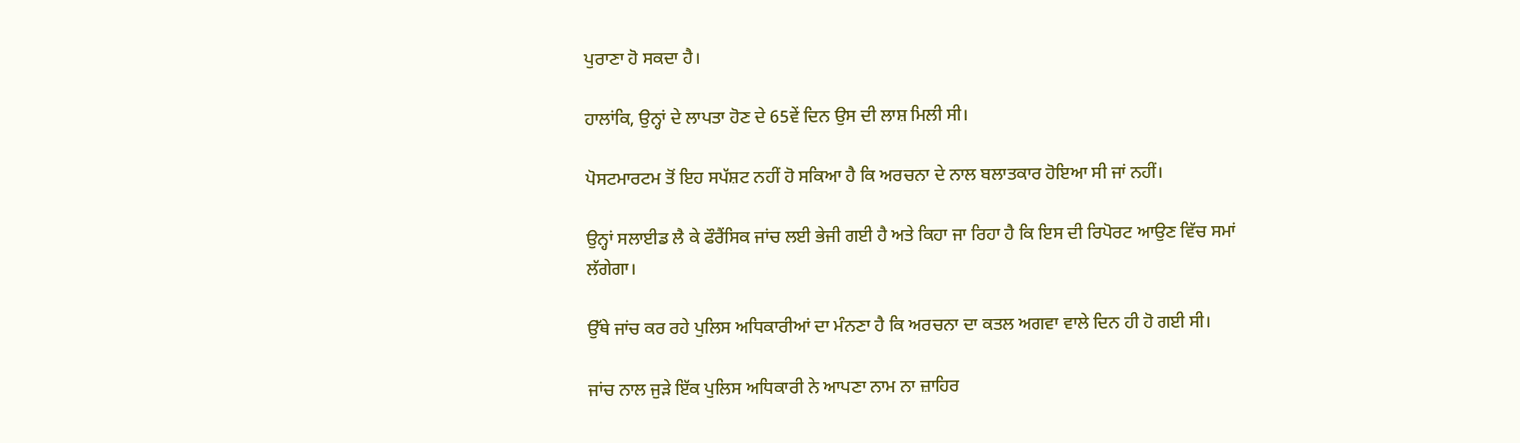ਪੁਰਾਣਾ ਹੋ ਸਕਦਾ ਹੈ।

ਹਾਲਾਂਕਿ, ਉਨ੍ਹਾਂ ਦੇ ਲਾਪਤਾ ਹੋਣ ਦੇ 65ਵੇਂ ਦਿਨ ਉਸ ਦੀ ਲਾਸ਼ ਮਿਲੀ ਸੀ।

ਪੋਸਟਮਾਰਟਮ ਤੋਂ ਇਹ ਸਪੱਸ਼ਟ ਨਹੀਂ ਹੋ ਸਕਿਆ ਹੈ ਕਿ ਅਰਚਨਾ ਦੇ ਨਾਲ ਬਲਾਤਕਾਰ ਹੋਇਆ ਸੀ ਜਾਂ ਨਹੀਂ।

ਉਨ੍ਹਾਂ ਸਲਾਈਡ ਲੈ ਕੇ ਫੌਰੈਂਸਿਕ ਜਾਂਚ ਲਈ ਭੇਜੀ ਗਈ ਹੈ ਅਤੇ ਕਿਹਾ ਜਾ ਰਿਹਾ ਹੈ ਕਿ ਇਸ ਦੀ ਰਿਪੋਰਟ ਆਉਣ ਵਿੱਚ ਸਮਾਂ ਲੱਗੇਗਾ।

ਉੱਥੇ ਜਾਂਚ ਕਰ ਰਹੇ ਪੁਲਿਸ ਅਧਿਕਾਰੀਆਂ ਦਾ ਮੰਨਣਾ ਹੈ ਕਿ ਅਰਚਨਾ ਦਾ ਕਤਲ ਅਗਵਾ ਵਾਲੇ ਦਿਨ ਹੀ ਹੋ ਗਈ ਸੀ।

ਜਾਂਚ ਨਾਲ ਜੁੜੇ ਇੱਕ ਪੁਲਿਸ ਅਧਿਕਾਰੀ ਨੇ ਆਪਣਾ ਨਾਮ ਨਾ ਜ਼ਾਹਿਰ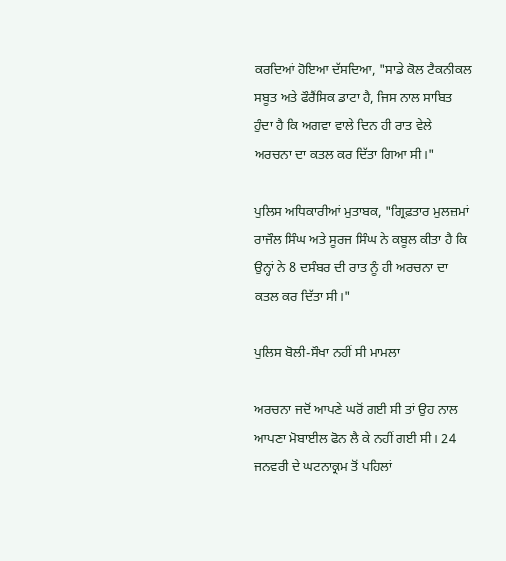ਕਰਦਿਆਂ ਹੋਇਆ ਦੱਸਦਿਆ, "ਸਾਡੇ ਕੋਲ ਟੈਕਨੀਕਲ ਸਬੂਤ ਅਤੇ ਫੌਰੈਂਸਿਕ ਡਾਟਾ ਹੈ, ਜਿਸ ਨਾਲ ਸਾਬਿਤ ਹੁੰਦਾ ਹੈ ਕਿ ਅਗਵਾ ਵਾਲੇ ਦਿਨ ਹੀ ਰਾਤ ਵੇਲੇ ਅਰਚਨਾ ਦਾ ਕਤਲ ਕਰ ਦਿੱਤਾ ਗਿਆ ਸੀ।"

ਪੁਲਿਸ ਅਧਿਕਾਰੀਆਂ ਮੁਤਾਬਕ, "ਗ੍ਰਿਫ਼ਤਾਰ ਮੁਲਜ਼ਮਾਂ ਰਾਜੌਲ ਸਿੰਘ ਅਤੇ ਸੂਰਜ ਸਿੰਘ ਨੇ ਕਬੂਲ ਕੀਤਾ ਹੈ ਕਿ ਉਨ੍ਹਾਂ ਨੇ 8 ਦਸੰਬਰ ਦੀ ਰਾਤ ਨੂੰ ਹੀ ਅਰਚਨਾ ਦਾ ਕਤਲ ਕਰ ਦਿੱਤਾ ਸੀ।"

ਪੁਲਿਸ ਬੋਲੀ-ਸੌਖਾ ਨਹੀਂ ਸੀ ਮਾਮਲਾ

ਅਰਚਨਾ ਜਦੋਂ ਆਪਣੇ ਘਰੋਂ ਗਈ ਸੀ ਤਾਂ ਉਹ ਨਾਲ ਆਪਣਾ ਮੋਬਾਈਲ ਫੋਨ ਲੈ ਕੇ ਨਹੀਂ ਗਈ ਸੀ। 24 ਜਨਵਰੀ ਦੇ ਘਟਨਾਕ੍ਰਮ ਤੋਂ ਪਹਿਲਾਂ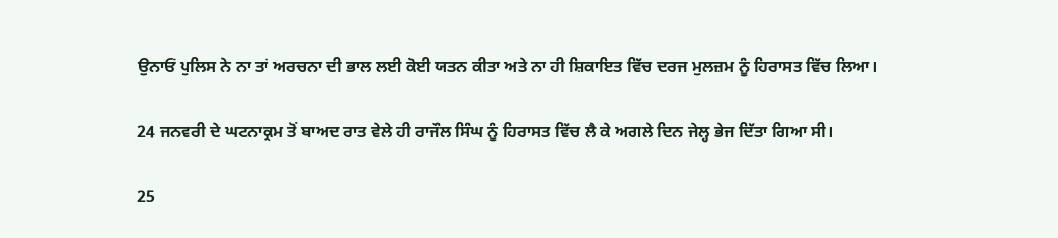ਉਨਾਓਂ ਪੁਲਿਸ ਨੇ ਨਾ ਤਾਂ ਅਰਚਨਾ ਦੀ ਭਾਲ ਲਈ ਕੋਈ ਯਤਨ ਕੀਤਾ ਅਤੇ ਨਾ ਹੀ ਸ਼ਿਕਾਇਤ ਵਿੱਚ ਦਰਜ ਮੁਲਜ਼ਮ ਨੂੰ ਹਿਰਾਸਤ ਵਿੱਚ ਲਿਆ।

24 ਜਨਵਰੀ ਦੇ ਘਟਨਾਕ੍ਰਮ ਤੋਂ ਬਾਅਦ ਰਾਤ ਵੇਲੇ ਹੀ ਰਾਜੌਲ ਸਿੰਘ ਨੂੰ ਹਿਰਾਸਤ ਵਿੱਚ ਲੈ ਕੇ ਅਗਲੇ ਦਿਨ ਜੇਲ੍ਹ ਭੇਜ ਦਿੱਤਾ ਗਿਆ ਸੀ।

25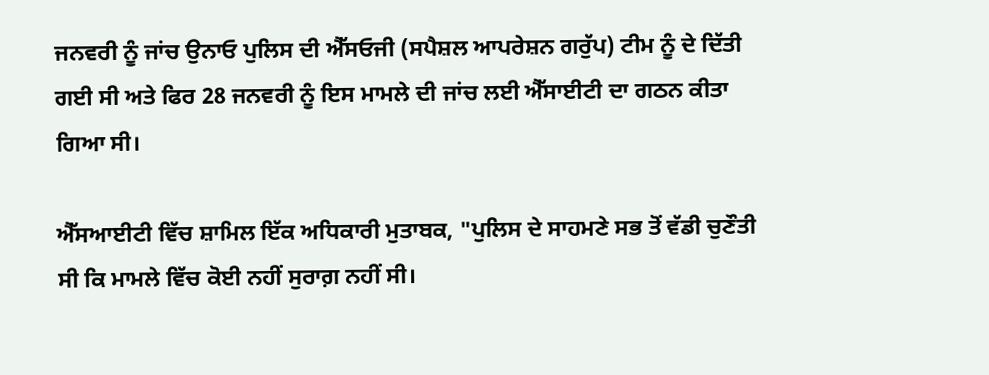ਜਨਵਰੀ ਨੂੰ ਜਾਂਚ ਉਨਾਓ ਪੁਲਿਸ ਦੀ ਐੱਸਓਜੀ (ਸਪੈਸ਼ਲ ਆਪਰੇਸ਼ਨ ਗਰੁੱਪ) ਟੀਮ ਨੂੰ ਦੇ ਦਿੱਤੀ ਗਈ ਸੀ ਅਤੇ ਫਿਰ 28 ਜਨਵਰੀ ਨੂੰ ਇਸ ਮਾਮਲੇ ਦੀ ਜਾਂਚ ਲਈ ਐੱਸਾਈਟੀ ਦਾ ਗਠਨ ਕੀਤਾ ਗਿਆ ਸੀ।

ਐੱਸਆਈਟੀ ਵਿੱਚ ਸ਼ਾਮਿਲ ਇੱਕ ਅਧਿਕਾਰੀ ਮੁਤਾਬਕ, "ਪੁਲਿਸ ਦੇ ਸਾਹਮਣੇ ਸਭ ਤੋਂ ਵੱਡੀ ਚੁਣੌਤੀ ਸੀ ਕਿ ਮਾਮਲੇ ਵਿੱਚ ਕੋਈ ਨਹੀਂ ਸੁਰਾਗ਼ ਨਹੀਂ ਸੀ।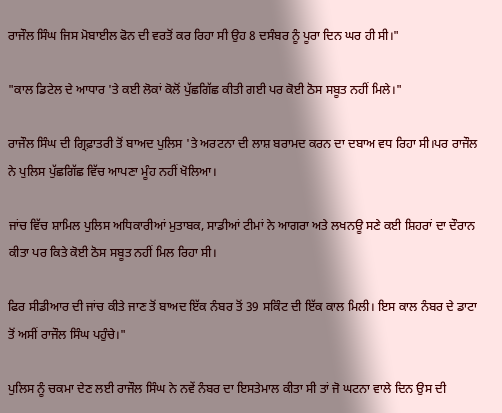ਰਾਜੌਲ ਸਿੰਘ ਜਿਸ ਮੋਬਾਈਲ ਫੋਨ ਦੀ ਵਰਤੋਂ ਕਰ ਰਿਹਾ ਸੀ ਉਹ 8 ਦਸੰਬਰ ਨੂੰ ਪੂਰਾ ਦਿਨ ਘਰ ਹੀ ਸੀ।"

"ਕਾਲ ਡਿਟੇਲ ਦੇ ਆਧਾਰ 'ਤੇ ਕਈ ਲੋਕਾਂ ਕੋਲੋਂ ਪੁੱਛਗਿੱਛ ਕੀਤੀ ਗਈ ਪਰ ਕੋਈ ਠੋਸ ਸਬੂਤ ਨਹੀਂ ਮਿਲੇ।"

ਰਾਜੌਲ ਸਿੰਘ ਦੀ ਗ੍ਰਿਫ਼ਾਤਰੀ ਤੋਂ ਬਾਅਦ ਪੁਲਿਸ 'ਤੇ ਅਰਟਨਾ ਦੀ ਲਾਸ਼ ਬਰਾਮਦ ਕਰਨ ਦਾ ਦਬਾਅ ਵਧ ਰਿਹਾ ਸੀ।ਪਰ ਰਾਜੌਲ ਨੇ ਪੁਲਿਸ ਪੁੱਛਗਿੱਛ ਵਿੱਚ ਆਪਣਾ ਮੂੰਹ ਨਹੀਂ ਖੋਲਿਆ।

ਜਾਂਚ ਵਿੱਚ ਸ਼ਾਮਿਲ ਪੁਲਿਸ ਅਧਿਕਾਰੀਆਂ ਮੁਤਾਬਕ, ਸਾਡੀਆਂ ਟੀਮਾਂ ਨੇ ਆਗਰਾ ਅਤੇ ਲਖਨਊ ਸਣੇ ਕਈ ਸ਼ਿਹਰਾਂ ਦਾ ਦੌਰਾਨ ਕੀਤਾ ਪਰ ਕਿਤੇ ਕੋਈ ਠੋਸ ਸਬੂਤ ਨਹੀਂ ਮਿਲ ਰਿਹਾ ਸੀ।

ਫਿਰ ਸੀਡੀਆਰ ਦੀ ਜਾਂਚ ਕੀਤੇ ਜਾਣ ਤੋਂ ਬਾਅਦ ਇੱਕ ਨੰਬਰ ਤੋਂ 39 ਸਕਿੰਟ ਦੀ ਇੱਕ ਕਾਲ ਮਿਲੀ। ਇਸ ਕਾਲ ਨੰਬਰ ਦੇ ਡਾਟਾ ਤੋਂ ਅਸੀਂ ਰਾਜੌਲ ਸਿੰਘ ਪਹੁੰਚੇ।"

ਪੁਲਿਸ ਨੂੰ ਚਕਮਾ ਦੇਣ ਲਈ ਰਾਜੌਲ ਸਿੰਘ ਨੇ ਨਵੇਂ ਨੰਬਰ ਦਾ ਇਸਤੇਮਾਲ ਕੀਤਾ ਸੀ ਤਾਂ ਜੋ ਘਟਨਾ ਵਾਲੇ ਦਿਨ ਉਸ ਦੀ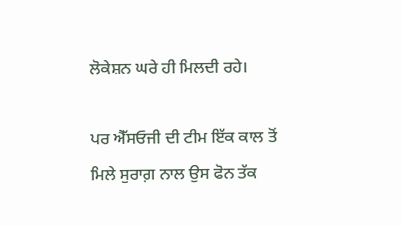ਲੋਕੇਸ਼ਨ ਘਰੇ ਹੀ ਮਿਲਦੀ ਰਹੇ।

ਪਰ ਐੱਸਓਜੀ ਦੀ ਟੀਮ ਇੱਕ ਕਾਲ ਤੋਂ ਮਿਲੇ ਸੁਰਾਗ਼ ਨਾਲ ਉਸ ਫੋਨ ਤੱਕ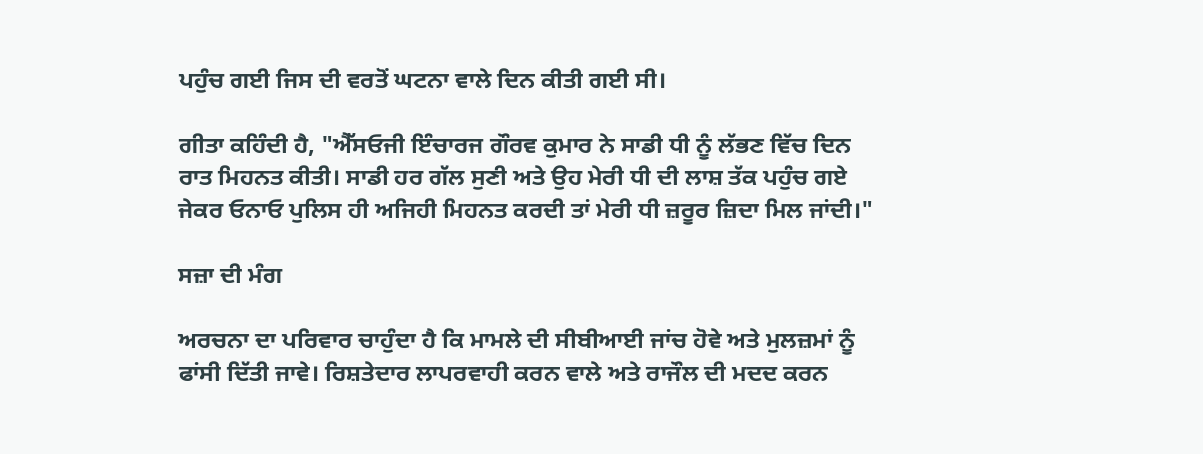ਪਹੁੰਚ ਗਈ ਜਿਸ ਦੀ ਵਰਤੋਂ ਘਟਨਾ ਵਾਲੇ ਦਿਨ ਕੀਤੀ ਗਈ ਸੀ।

ਗੀਤਾ ਕਹਿੰਦੀ ਹੈ, "ਐੱਸਓਜੀ ਇੰਚਾਰਜ ਗੌਰਵ ਕੁਮਾਰ ਨੇ ਸਾਡੀ ਧੀ ਨੂੰ ਲੱਭਣ ਵਿੱਚ ਦਿਨ ਰਾਤ ਮਿਹਨਤ ਕੀਤੀ। ਸਾਡੀ ਹਰ ਗੱਲ ਸੁਣੀ ਅਤੇ ਉਹ ਮੇਰੀ ਧੀ ਦੀ ਲਾਸ਼ ਤੱਕ ਪਹੁੰਚ ਗਏ ਜੇਕਰ ਓਨਾਓ ਪੁਲਿਸ ਹੀ ਅਜਿਹੀ ਮਿਹਨਤ ਕਰਦੀ ਤਾਂ ਮੇਰੀ ਧੀ ਜ਼ਰੂਰ ਜ਼ਿਦਾ ਮਿਲ ਜਾਂਦੀ।"

ਸਜ਼ਾ ਦੀ ਮੰਗ

ਅਰਚਨਾ ਦਾ ਪਰਿਵਾਰ ਚਾਹੁੰਦਾ ਹੈ ਕਿ ਮਾਮਲੇ ਦੀ ਸੀਬੀਆਈ ਜਾਂਚ ਹੋਵੇ ਅਤੇ ਮੁਲਜ਼ਮਾਂ ਨੂੰ ਫਾਂਸੀ ਦਿੱਤੀ ਜਾਵੇ। ਰਿਸ਼ਤੇਦਾਰ ਲਾਪਰਵਾਹੀ ਕਰਨ ਵਾਲੇ ਅਤੇ ਰਾਜੌਲ ਦੀ ਮਦਦ ਕਰਨ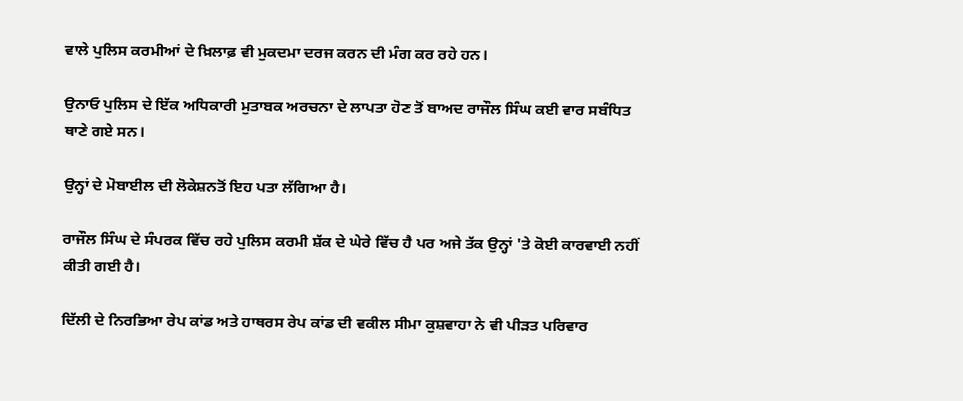ਵਾਲੇ ਪੁਲਿਸ ਕਰਮੀਆਂ ਦੇ ਖ਼ਿਲਾਫ਼ ਵੀ ਮੁਕਦਮਾ ਦਰਜ ਕਰਨ ਦੀ ਮੰਗ ਕਰ ਰਹੇ ਹਨ।

ਉਨਾਓ ਪੁਲਿਸ ਦੇ ਇੱਕ ਅਧਿਕਾਰੀ ਮੁਤਾਬਕ ਅਰਚਨਾ ਦੇ ਲਾਪਤਾ ਹੋਣ ਤੋਂ ਬਾਅਦ ਰਾਜੌਲ ਸਿੰਘ ਕਈ ਵਾਰ ਸਬੰਧਿਤ ਥਾਣੇ ਗਏ ਸਨ।

ਉਨ੍ਹਾਂ ਦੇ ਮੋਬਾਈਲ ਦੀ ਲੋਕੇਸ਼ਨਤੋਂ ਇਹ ਪਤਾ ਲੱਗਿਆ ਹੈ।

ਰਾਜੌਲ ਸਿੰਘ ਦੇ ਸੰਪਰਕ ਵਿੱਚ ਰਹੇ ਪੁਲਿਸ ਕਰਮੀ ਸ਼ੱਕ ਦੇ ਘੇਰੇ ਵਿੱਚ ਹੈ ਪਰ ਅਜੇ ਤੱਕ ਉਨ੍ਹਾਂ 'ਤੇ ਕੋਈ ਕਾਰਵਾਈ ਨਹੀਂ ਕੀਤੀ ਗਈ ਹੈ।

ਦਿੱਲੀ ਦੇ ਨਿਰਭਿਆ ਰੇਪ ਕਾਂਡ ਅਤੇ ਹਾਥਰਸ ਰੇਪ ਕਾਂਡ ਦੀ ਵਕੀਲ ਸੀਮਾ ਕੁਸ਼ਵਾਹਾ ਨੇ ਵੀ ਪੀੜਤ ਪਰਿਵਾਰ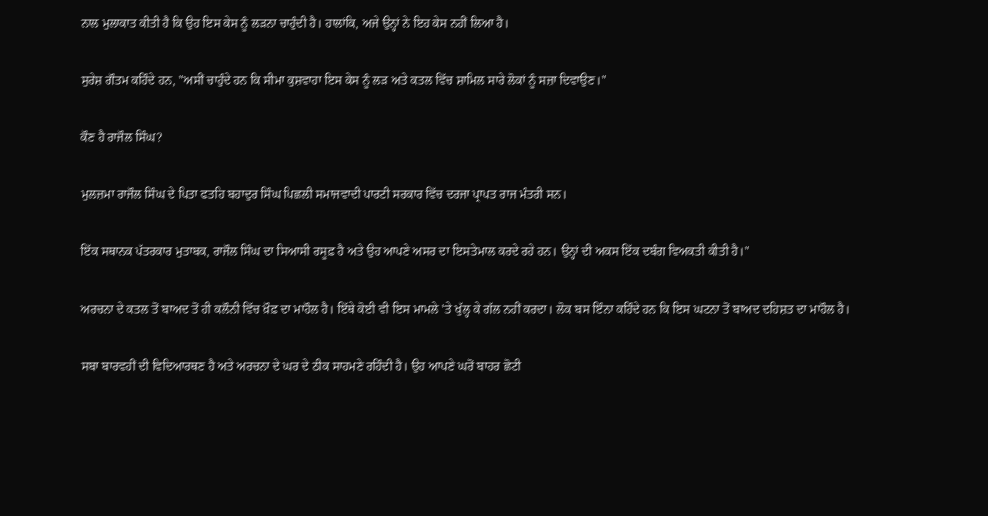ਨਾਲ ਮੁਲਾਕਾਤ ਕੀਤੀ ਹੈ ਕਿ ਉਹ ਇਸ ਕੇਸ ਨੂੰ ਲੜਨਾ ਚਾਹੁੰਦੀ ਹੈ। ਹਾਲਾਂਕਿ, ਅਜੇ ਉਨ੍ਹਾਂ ਨੇ ਇਹ ਕੇਸ ਨਹੀਂ ਲਿਆ ਹੈ।

ਸੁਰੇਸ਼ ਗੌਤਮ ਕਹਿੰਦੇ ਹਨ, "ਅਸੀਂ ਚਾਹੁੰਦੇ ਹਨ ਕਿ ਸੀਮਾ ਕੁਸ਼ਵਾਹਾ ਇਸ ਕੇਸ ਨੂੰ ਲੜ ਅਤੇ ਕਤਲ ਵਿੱਚ ਸ਼ਾਮਿਲ ਸਾਰੇ ਲੋਕਾਂ ਨੂੰ ਸਜ਼ਾ ਦਿਵਾਉਣ।"

ਕੌਣ ਹੈ ਰਾਜੌਲ ਸਿੰਘ?

ਮੁਲਜ਼ਮਾ ਰਾਜੌਲ ਸਿੰਘ ਦੇ ਪਿਤਾ ਫਤਹਿ ਬਹਾਦੁਰ ਸਿੰਘ ਪਿਛਲੀ ਸਮਾਜਵਾਦੀ ਪਾਰਟੀ ਸਰਕਾਰ ਵਿੱਚ ਦਰਜਾ ਪ੍ਰਾਪਤ ਰਾਜ ਮੰਤਰੀ ਸਨ।

ਇੱਕ ਸਥਾਨਕ ਪੱਤਰਕਾਰ ਮੁਤਾਬਕ, ਰਾਜੌਲ ਸਿੰਘ ਦਾ ਸਿਆਸੀ ਰਸੂਫ਼ ਹੈ ਅਤੇ ਉਹ ਆਪਣੇ ਅਸਰ ਦਾ ਇਸਤੇਮਾਲ ਕਰਦੇ ਰਹੇ ਹਨ। ਉਨ੍ਹਾਂ ਦੀ ਅਕਸ ਇੱਕ ਦਬੰਗ ਵਿਅਕਤੀ ਕੀਤੀ ਹੈ।"

ਅਰਚਨਾ ਦੇ ਕਤਲ ਤੋਂ ਬਾਅਦ ਤੋਂ ਹੀ ਕਲੌਨੀ ਵਿੱਚ ਖ਼ੌਫ਼ ਦਾ ਮਾਹੌਲ ਹੈ। ਇੱਥੇ ਕੋਈ ਵੀ ਇਸ ਮਾਮਲੇ 'ਤੇ ਖੁੱਲ੍ਹ ਕੇ ਗੱਲ ਨਹੀਂ ਕਰਦਾ। ਲੋਕ ਬਸ ਇੰਨਾ ਕਹਿੰਦੇ ਹਨ ਕਿ ਇਸ ਘਟਨਾ ਤੋਂ ਬਾਅਦ ਦਹਿਸ਼ਤ ਦਾ ਮਾਹੌਲ ਹੈ।

ਸਬਾ ਬਾਰਵਹੀਂ ਦੀ ਵਿਦਿਆਰਥਣ ਹੈ ਅਤੇ ਅਰਚਨਾ ਦੇ ਘਰ ਦੇ ਠੀਕ ਸਾਹਮਣੇ ਰਹਿੰਦੀ ਹੈ। ਉਹ ਆਪਣੇ ਘਰੋਂ ਬਾਹਰ ਛੋਟੀ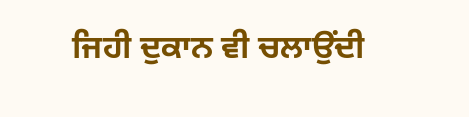ਜਿਹੀ ਦੁਕਾਨ ਵੀ ਚਲਾਉਂਦੀ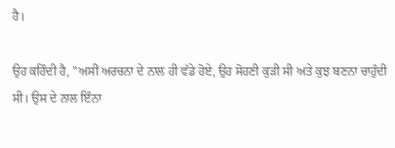ਹੈ।

ਉਹ ਕਹਿੰਦੀ ਹੈ, "ਅਸੀਂ ਅਰਚਨਾ ਦੇ ਨਾਲ ਹੀ ਵੱਡੇ ਹੋਏ, ਉਹ ਸੋਹਣੀ ਕੁੜੀ ਸੀ ਅਤੇ ਕੁਝ ਬਣਨਾ ਚਾਹੁੰਦੀ ਸੀ। ਉਸ ਦੇ ਨਾਲ ਇੰਨਾ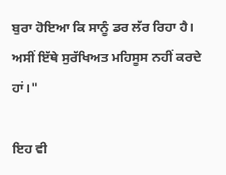ਬੁਰਾ ਹੋਇਆ ਕਿ ਸਾਨੂੰ ਡਰ ਲੱਰ ਰਿਹਾ ਹੈ। ਅਸੀਂ ਇੱਥੇ ਸੁਰੱਖਿਅਤ ਮਹਿਸੂਸ ਨਹੀਂ ਕਰਦੇ ਹਾਂ।"

ਇਹ ਵੀ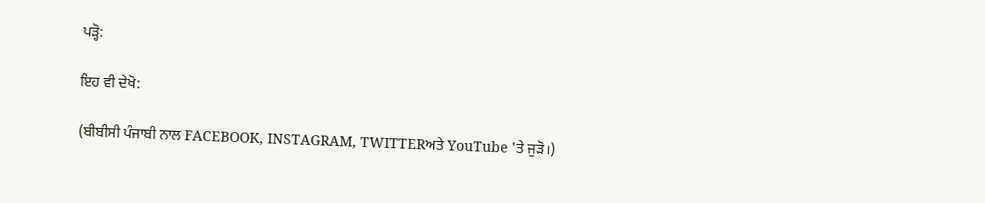ਪੜ੍ਹੋ:

ਇਹ ਵੀ ਦੇਖੋ:

(ਬੀਬੀਸੀ ਪੰਜਾਬੀ ਨਾਲ FACEBOOK, INSTAGRAM, TWITTERਅਤੇ YouTube 'ਤੇ ਜੁੜੋ।)